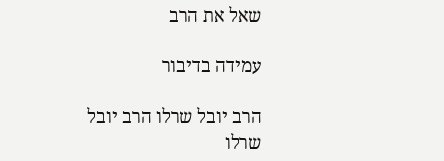שאל את הרב

עמידה בדיבור

הרב יובל שרלו הרב יובל שרלו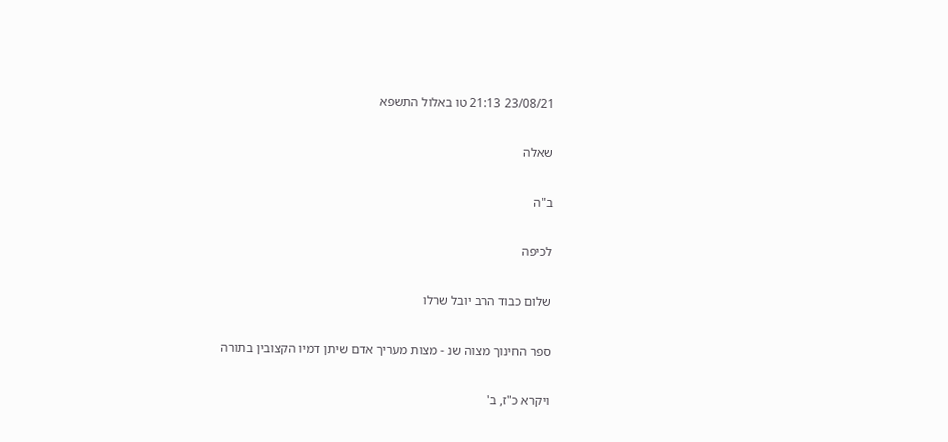23/08/21 21:13 טו באלול התשפא

שאלה

ב"ה

לכיפה

שלום כבוד הרב יובל שרלו

ספר החינוך מצוה שנ - מצות מעריך אדם שיתן דמיו הקצובין בתורה

ויקרא כ"ז, ב'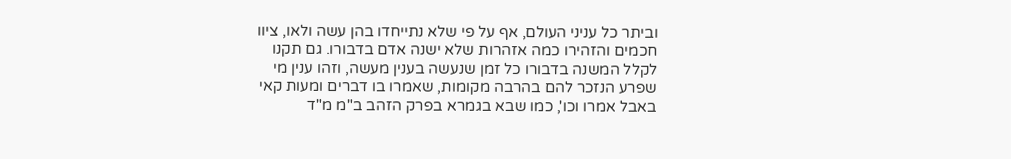וביתר כל עניני העולם, אף על פי שלא נתייחדו בהן עשה ולאו, ציוו חכמים והזהירו כמה אזהרות שלא ישנה אדם בדבורו. גם תקנו לקלל המשנה בדבורו כל זמן שנעשה בענין מעשה, וזהו ענין מי שפרע הנזכר להם בהרבה מקומות, שאמרו בו דברים ומעות קאי באבל אמרו וכו', כמו שבא בגמרא בפרק הזהב ב"מ מ"ד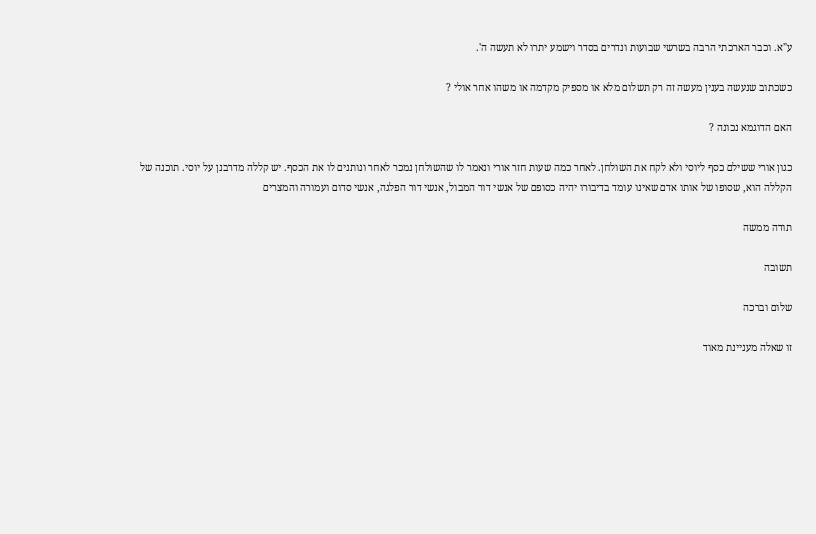ע"א. וכבר הארכתי הרבה בשרשי שבועות ונדרים בסדר וישמע יתרו לא תעשה ה'.

כשכתוב שנעשה בענין מעשה זה רק תשלום מלא או מספיק מקדמה או משהו אחר אולי ?

האם הדוגמא נכונה ?

כגון אורי ששילם כסף ליוסי ולא לקח את השולחן. לאחר כמה שעות חזר אורי ונאמר לו שהשולחן נמכר לאחר ונותנים לו את הכסף. יש קללה מדרבנן על יוסי. תוכנה של הקללה הוא, שסופו של אותו אדם שאינו עומד בדיבורו יהיה כסופם של אנשי דור המבול, אנשי דור הפלגה, אנשי סדום ועמורה והמצרים

תודה ממשה

תשובה

שלום וברכה

זו שאלה מעניינת מאוד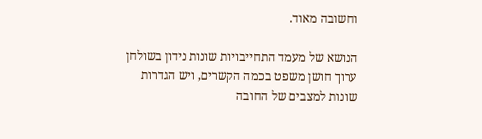וחשובה מאוד.

הנושא של מעמד התחייבויות שונות נידון בשולחן ערוך חושן משפט בכמה הקשרים, ויש הגדרות שונות למצבים של החובה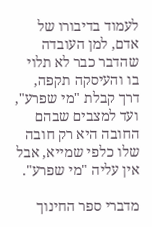לעמוד בדיבורו של אדם, למן העובדה שהדבר כבר לא תלוי בו והעיסקה תקפה, דרך קבלת "מי שפרע", ועד למצבים שבהם החובה היא רק חובה שלו כלפי שמייא, אבל אין עליה "מי שפרע".

מדברי ספר החינוך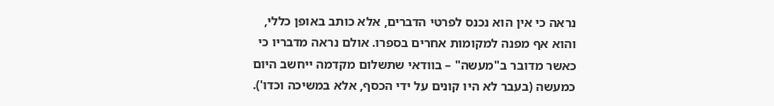נראה כי אין הוא נכנס לפרטי הדברים, אלא כותב באופן כללי, והוא אף מפנה למקומות אחרים בספרו. אולם נראה מדבריו כי כאשר מדובר ב"מעשה" – בוודאי שתשלום מקדמה ייחשב היום כמעשה (בעבר לא היו קונים על ידי הכסף, אלא במשיכה וכדו').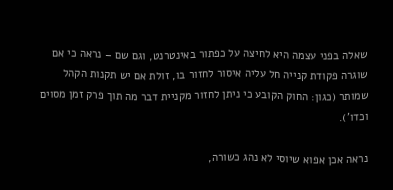שאלה בפני עצמה היא לחיצה על כפתור באינטרנט, וגם שם – נראה כי אם שוגרה פקודת קנייה חל עליה איסור לחזור בו, זולת אם יש תקנות הקהל שמותר (כגון: החוק הקובע כי ניתן לחזור מקניית דבר מה תוך פרק זמן מסוים וכדו').

נראה אכן אפוא שיוסי לא נהג כשורה,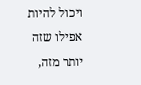ויכול להיות אפילו שזה יותר מזה,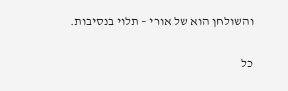והשולחן הוא של אורי – תלוי בנסיבות.

כל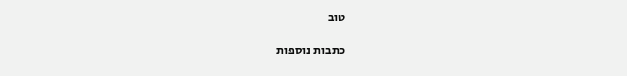טוב

כתבות נוספות